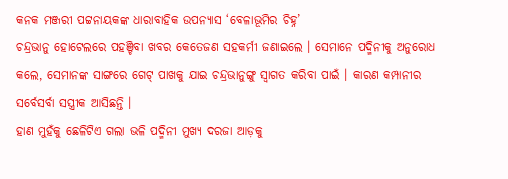କନକ ମଞ୍ଜରୀ ପଟ୍ଟନାୟକଙ୍କ ଧାରାବାହିକ ଉପନ୍ୟାସ ‘ବେଳାଭୂମିର ଚିହ୍ନ’
ଚନ୍ଦ୍ରଭାନୁ ହୋଟେଲରେ ପହଞ୍ଚିବା ଖବର କେତେଜଣ ସହକର୍ମୀ ଜଣାଇଲେ । ସେମାନେ ପଦ୍ମିନୀକୁ ଅନୁରୋଧ କଲେ, ସେମାନଙ୍କ ସାଙ୍ଗରେ ଗେଟ୍ ପାଖକୁ ଯାଇ ଚନ୍ଦ୍ରଭାନୁଙ୍ଗୁ ସ୍ୱାଗତ କରିବା ପାଇଁ । କାରଣ କମ୍ପାନୀର ସର୍ବେସର୍ବା ସସ୍ତ୍ରୀକ ଆସିଛନ୍ତି ।
ହାଣ ମୁହଁକୁ ଛେଳିଟିଏ ଗଲା ଭଳି ପଦ୍ମିନୀ ମୁଖ୍ୟ ଦରଜା ଆଡ଼କୁ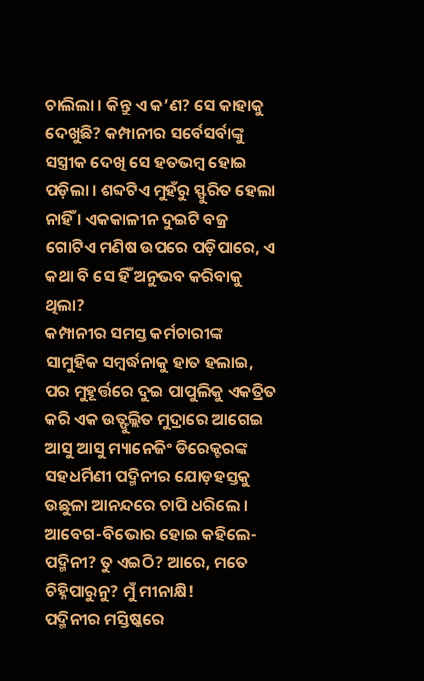ଚାଲିଲା । କିନ୍ତୁ ଏ କ’ଣ? ସେ କାହାକୁ ଦେଖୁଛି? କମ୍ପାନୀର ସର୍ବେସର୍ବାଙ୍କୁ ସସ୍ତ୍ରୀକ ଦେଖି ସେ ହତଭମ୍ବ ହୋଇ ପଡ଼ିଲା । ଶବ୍ଦଟିଏ ମୁହଁରୁ ସ୍ଫୁରିତ ହେଲା ନାହିଁ । ଏକକାଳୀନ ଦୁଇଟି ବଜ୍ର ଗୋଟିଏ ମଣିଷ ଉପରେ ପଡ଼ିପାରେ, ଏ କଥା ବି ସେ ହିଁ ଅନୁଭବ କରିବାକୁ ଥିଲା?
କମ୍ପାନୀର ସମସ୍ତ କର୍ମଚାରୀଙ୍କ ସାମୁହିକ ସମ୍ବର୍ଦ୍ଧନାକୁ ହାତ ହଲାଇ, ପର ମୁହୂର୍ତ୍ତରେ ଦୁଇ ପାପୁଲିକୁ ଏକତ୍ରିତ କରି ଏକ ଉତ୍ଫୁଲ୍ଲିତ ମୁଦ୍ରାରେ ଆଗେଇ ଆସୁ ଆସୁ ମ୍ୟାନେଜିଂ ଡିରେକ୍ଟରଙ୍କ ସହଧର୍ମିଣୀ ପଦ୍ମିନୀର ଯୋଡ଼ହସ୍ତକୁ ଉଛୁଳା ଆନନ୍ଦରେ ଚାପି ଧରିଲେ । ଆବେଗ-ବିଭୋର ହୋଇ କହିଲେ-ପଦ୍ମିନୀ? ତୁ ଏଇଠି? ଆରେ, ମତେ ଚିହ୍ନିପାରୁନୁ? ମୁଁ ମୀନାକ୍ଷି!
ପଦ୍ମିନୀର ମସ୍ତିଷ୍କରେ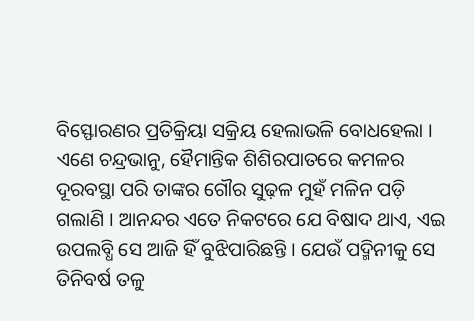ବିସ୍ଫୋରଣର ପ୍ରତିକ୍ରିୟା ସକ୍ରିୟ ହେଲାଭଳି ବୋଧହେଲା ।
ଏଣେ ଚନ୍ଦ୍ରଭାନୁ, ହୈମାନ୍ତିକ ଶିଶିରପାତରେ କମଳର ଦୂରବସ୍ଥା ପରି ତାଙ୍କର ଗୌର ସୁଢ଼ଳ ମୁହଁ ମଳିନ ପଡ଼ି ଗଲାଣି । ଆନନ୍ଦର ଏତେ ନିକଟରେ ଯେ ବିଷାଦ ଥାଏ, ଏଇ ଉପଲବ୍ଧି ସେ ଆଜି ହିଁ ବୁଝିପାରିଛନ୍ତି । ଯେଉଁ ପଦ୍ମିନୀକୁ ସେ ତିନିବର୍ଷ ତଳୁ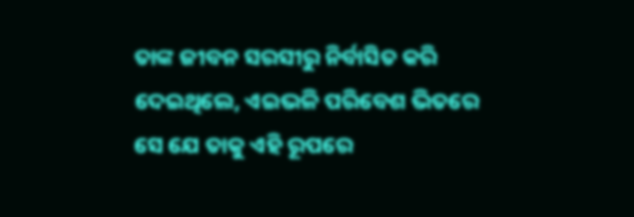ତାଙ୍କ ଜୀବନ ସରସୀରୁ ନିର୍ବାସିତ କରି ଦେଇଥିଲେ, ଏଇଭଳି ପରିବେଶ ଭିତରେ ସେ ଯେ ତାକୁ ଏହି ରୂପରେ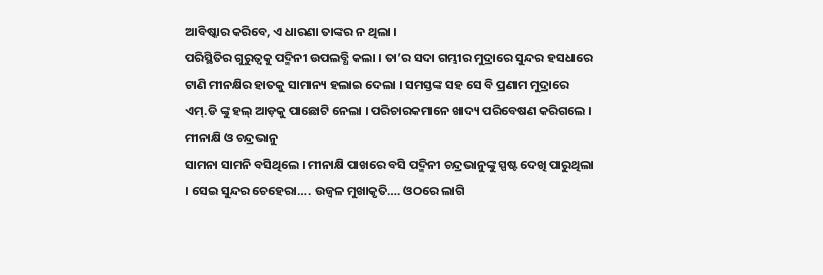ଆବିଷ୍କାର କରିବେ, ଏ ଧାରଣା ତାଙ୍କର ନ ଥିଲା ।
ପରିସ୍ଥିତିର ଗୁରୁତ୍ୱକୁ ପଦ୍ମିନୀ ଉପଲବ୍ଧି କଲା । ତା’ର ସଦା ଗମ୍ଭୀର ମୁଦ୍ରାରେ ସୁନ୍ଦର ହସଧାରେ ଟାଣି ମୀନକ୍ଷିର ହାତକୁ ସାମାନ୍ୟ ହଲାଇ ଦେଲା । ସମସ୍ତଙ୍କ ସହ ସେ ବି ପ୍ରଣାମ ମୁଦ୍ରାରେ ଏମ୍.ଡି ଙ୍କୁ ହଲ୍ ଆଡ଼କୁ ପାଛୋଟି ନେଲା । ପରିଚାରକମାନେ ଖାଦ୍ୟ ପରିବେଷଣ କରିଗଲେ । ମୀନାକ୍ଷି ଓ ଚନ୍ଦ୍ରଭାନୁ
ସାମନା ସାମନି ବସିଥିଲେ । ମୀନାକ୍ଷି ପାଖରେ ବସି ପଦ୍ମିନୀ ଚନ୍ଦ୍ରଭାନୁଙ୍କୁ ସ୍ପଷ୍ଟ ଦେଖି ପାରୁଥିଲା । ସେଇ ସୁନ୍ଦର ଚେହେରା…. ଉଜ୍ୱଳ ମୁଖାକୃତି…. ଓଠରେ ଲାଗି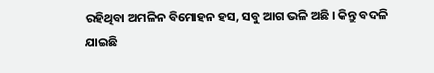ରହିଥିବା ଅମଳିନ ବିମୋହନ ହସ, ସବୁ ଆଗ ଭଳି ଅଛି । କିନ୍ତୁ ବଦଳି ଯାଇଛି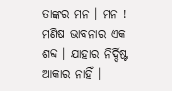ତାଙ୍କର ମନ । ମନ ! ମଣିଷ ଭାବନାର ଏକ ଶବ୍ଦ । ଯାହାର ନିର୍ଦ୍ଦିଷ୍ଟ ଆକାର ନାହିଁ ।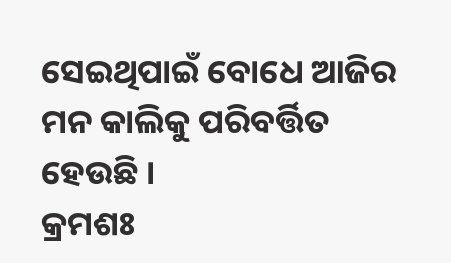ସେଇଥିପାଇଁ ବୋଧେ ଆଜିର ମନ କାଲିକୁ ପରିବର୍ତ୍ତିତ ହେଉଛି ।
କ୍ରମଶଃ